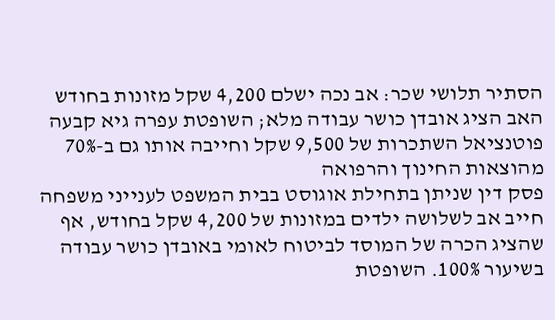הסתיר תלושי שכר: אב נכה ישלם 4,200 שקל מזונות בחודש
האב הציג אובדן כושר עבודה מלא; השופטת עפרה גיא קבעה פוטנציאל השתכרות של 9,500 שקל וחייבה אותו גם ב-70% מהוצאות החינוך והרפואה
פסק דין שניתן בתחילת אוגוסט בבית המשפט לענייני משפחה חייב אב לשלושה ילדים במזונות של 4,200 שקל בחודש, אף שהציג הכרה של המוסד לביטוח לאומי באובדן כושר עבודה בשיעור 100%. השופטת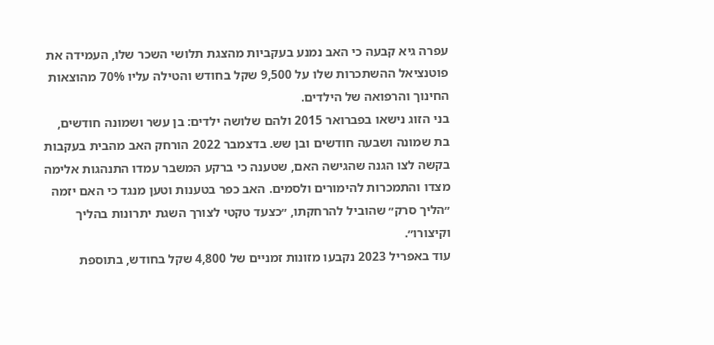עפרה גיא קבעה כי האב נמנע בעקביות מהצגת תלושי השכר שלו, העמידה את פוטנציאל ההשתכרות שלו על 9,500 שקל בחודש והטילה עליו 70% מהוצאות החינוך והרפואה של הילדים.
בני הזוג נישאו בפברואר 2015 ולהם שלושה ילדים: בן עשר ושמונה חודשים, בת שמונה ושבעה חודשים ובן שש. בדצמבר 2022 הורחק האב מהבית בעקבות בקשה לצו הגנה שהגישה האם, שטענה כי ברקע המשבר עמדו התנהגות אלימה מצדו והתמכרות להימורים ולסמים. האב כפר בטענות וטען מנגד כי האם יזמה ״הליך סרק״ שהוביל להרחקתו, ״כצעד טקטי לצורך השגת יתרונות בהליך וקיצורו״.
עוד באפריל 2023 נקבעו מזונות זמניים של 4,800 שקל בחודש, בתוספת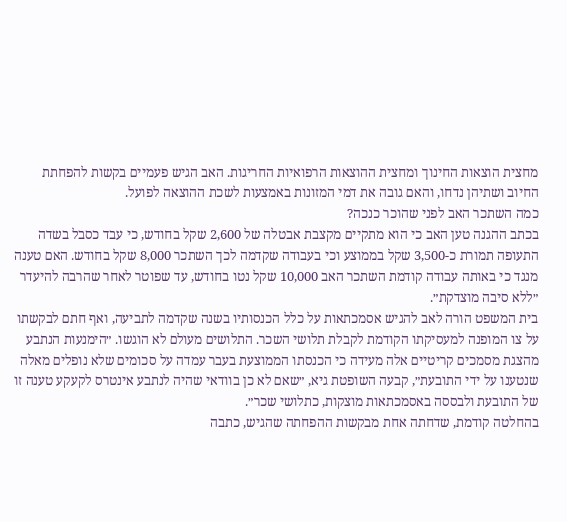מחצית הוצאות החינוך ומחצית ההוצאות הרפואיות החריגות. האב הגיש פעמיים בקשות להפחתת החיוב ושתיהן נדחו, והאם גובה את דמי המזונות באמצעות לשכת ההוצאה לפועל.
כמה השתכר האב לפני שהוכר כנכה?
בכתב ההגנה טען האב כי הוא מתקיים מקצבת אבטלה של 2,600 שקל בחודש, כי עבד כסבל בשדה התעופה תמורת כ-3,500 שקל בממוצע וכי בעבודה שקדמה לכך השתכר 8,000 שקל בחודש. האם טענה מנגד כי באותה עבודה קודמת השתכר האב 10,000 שקל נטו בחודש, עד שפוטר לאחר שהרבה להיעדר ״ללא סיבה מוצדקת״.
בית המשפט הורה לאב להגיש אסמכתאות על כלל הכנסותיו בשנה שקדמה לתביעה, ואף חתם לבקשתו על צו המופנה למעסיקתו הקודמת לקבלת תלושי השכר. התלושים מעולם לא הוגשו. ״הימנעות הנתבע מהצגת מסמכים קריטיים אלה מעידה כי הכנסתו הממוצעת בעבר עמדה על סכומים שלא נופלים מאלה שנטענו על ידי התובעת״, קבעה השופטת גיא, ״שאם לא כן בוודאי שהיה לנתבע אינטרס לקעקע טענה זו של התובעת ולבססה באסמכתאות מוצקות, כתלושי שכר״.
בהחלטה קודמת, שדחתה אחת מבקשות ההפחתה שהגיש, כתבה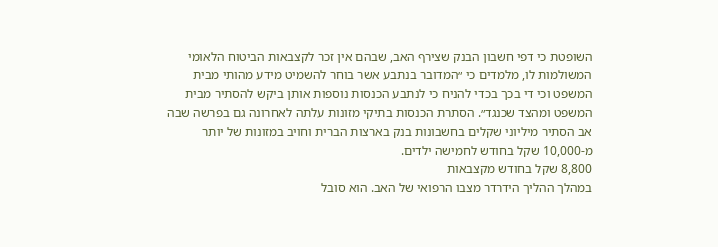השופטת כי דפי חשבון הבנק שצירף האב, שבהם אין זכר לקצבאות הביטוח הלאומי המשולמות לו, מלמדים כי ״המדובר בנתבע אשר בוחר להשמיט מידע מהותי מבית המשפט וכי די בכך בכדי להניח כי לנתבע הכנסות נוספות אותן ביקש להסתיר מבית המשפט ומהצד שכנגד״. הסתרת הכנסות בתיקי מזונות עלתה לאחרונה גם בפרשה שבה אב הסתיר מיליוני שקלים בחשבונות בנק בארצות הברית וחויב במזונות של יותר מ-10,000 שקל בחודש לחמישה ילדים.
8,800 שקל בחודש מקצבאות
במהלך ההליך הידרדר מצבו הרפואי של האב. הוא סובל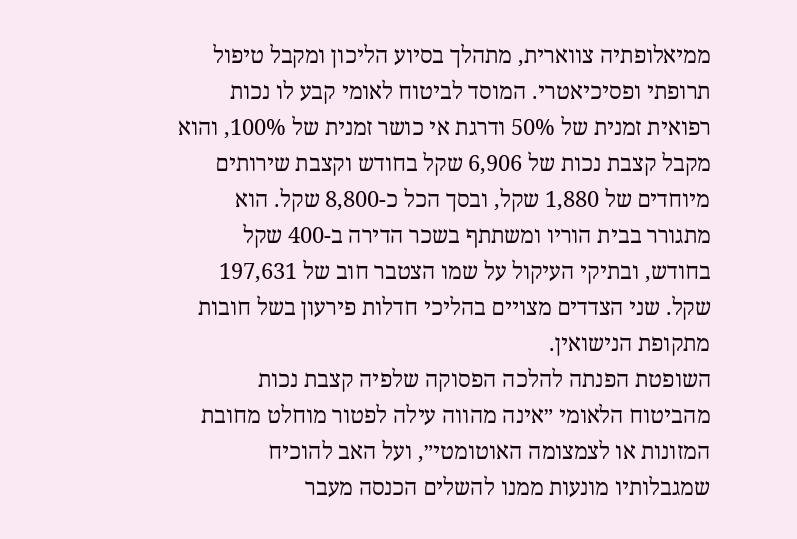ממיאלופתיה צווארית, מתהלך בסיוע הליכון ומקבל טיפול תרופתי ופסיכיאטרי. המוסד לביטוח לאומי קבע לו נכות רפואית זמנית של 50% ודרגת אי כושר זמנית של 100%, והוא מקבל קצבת נכות של 6,906 שקל בחודש וקצבת שירותים מיוחדים של 1,880 שקל, ובסך הכל כ-8,800 שקל. הוא מתגורר בבית הוריו ומשתתף בשכר הדירה ב-400 שקל בחודש, ובתיקי העיקול על שמו הצטבר חוב של 197,631 שקל. שני הצדדים מצויים בהליכי חדלות פירעון בשל חובות מתקופת הנישואין.
השופטת הפנתה להלכה הפסוקה שלפיה קצבת נכות מהביטוח הלאומי ״אינה מהווה עילה לפטור מוחלט מחובת המזונות או לצמצומה האוטומטי״, ועל האב להוכיח שמגבלותיו מונעות ממנו להשלים הכנסה מעבר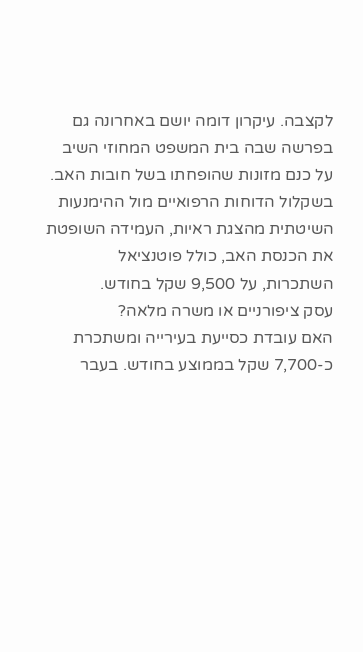לקצבה. עיקרון דומה יושם באחרונה גם בפרשה שבה בית המשפט המחוזי השיב על כנם מזונות שהופחתו בשל חובות האב. בשקלול הדוחות הרפואיים מול ההימנעות השיטתית מהצגת ראיות, העמידה השופטת את הכנסת האב, כולל פוטנציאל השתכרות, על 9,500 שקל בחודש.
עסק ציפורניים או משרה מלאה?
האם עובדת כסייעת בעירייה ומשתכרת כ-7,700 שקל בממוצע בחודש. בעבר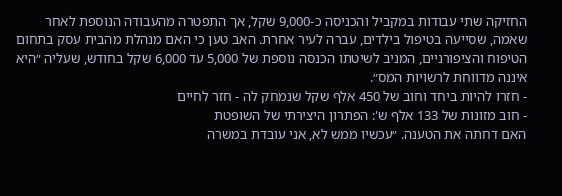החזיקה שתי עבודות במקביל והכניסה כ-9,000 שקל, אך התפטרה מהעבודה הנוספת לאחר שאמה, שסייעה בטיפול בילדים, עברה לעיר אחרת. האב טען כי האם מנהלת מהבית עסק בתחום הטיפוח והציפורניים, המניב לשיטתו הכנסה נוספת של 5,000 עד 6,000 שקל בחודש, שעליה ״היא איננה מדווחת לרשויות המס״.
- חזרו להיות ביחד וחוב של 450 אלף שקל שנמחק לה - חזר לחיים
- חוב מזונות של 133 אלף ש': הפתרון היצירתי של השופטת
האם דחתה את הטענה. ״עכשיו ממש לא, אני עובדת במשרה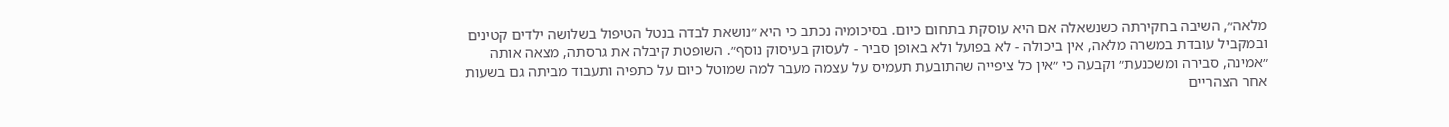מלאה״, השיבה בחקירתה כשנשאלה אם היא עוסקת בתחום כיום. בסיכומיה נכתב כי היא ״נושאת לבדה בנטל הטיפול בשלושה ילדים קטינים ובמקביל עובדת במשרה מלאה, אין ביכולה - לא בפועל ולא באופן סביר - לעסוק בעיסוק נוסף״. השופטת קיבלה את גרסתה, מצאה אותה ״אמינה, סבירה ומשכנעת״ וקבעה כי ״אין כל ציפייה שהתובעת תעמיס על עצמה מעבר למה שמוטל כיום על כתפיה ותעבוד מביתה גם בשעות אחר הצהריים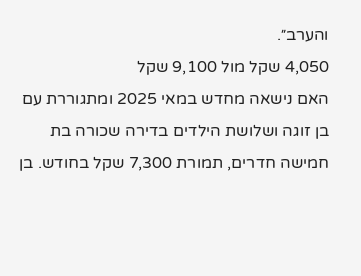והערב״.
4,050 שקל מול 9,100 שקל
האם נישאה מחדש במאי 2025 ומתגוררת עם בן זוגה ושלושת הילדים בדירה שכורה בת חמישה חדרים, תמורת 7,300 שקל בחודש. בן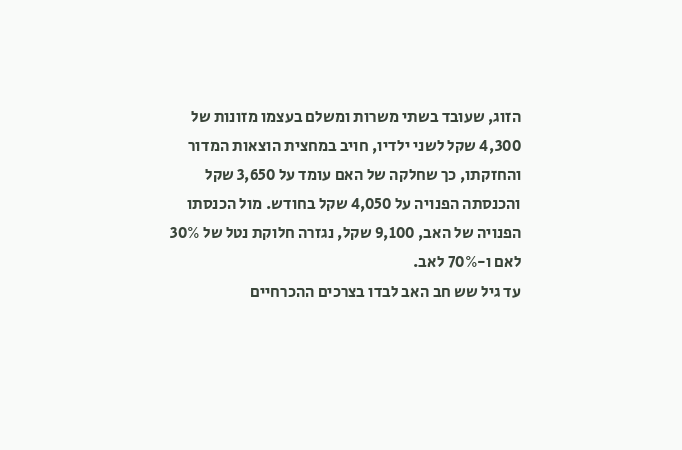הזוג, שעובד בשתי משרות ומשלם בעצמו מזונות של 4,300 שקל לשני ילדיו, חויב במחצית הוצאות המדור והחזקתו, כך שחלקה של האם עומד על 3,650 שקל והכנסתה הפנויה על 4,050 שקל בחודש. מול הכנסתו הפנויה של האב, 9,100 שקל, נגזרה חלוקת נטל של 30% לאם ו-70% לאב.
עד גיל שש חב האב לבדו בצרכים ההכרחיים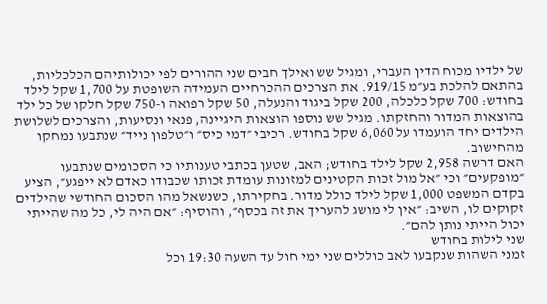של ילדיו מכוח הדין העברי, ומגיל שש ואילך חבים שני ההורים לפי יכולותיהם הכלכליות, בהתאם להלכת בע״מ 919/15. את הצרכים ההכרחיים העמידה השופטת על 1,700 שקל לילד בחודש: 700 שקל כלכלה, 200 שקל ביגוד והנעלה, 50 שקל רפואה ו-750 שקל חלקו של כל ילד בהוצאות המדור והחזקתו. מגיל שש נוספו הוצאות היגיינה, פנאי ונסיעות, והצרכים לשלושת הילדים יחד הועמדו על 6,060 שקל בחודש. רכיבי ״דמי כיס״ ו״טלפון נייד״ שנתבעו נמחקו מהחישוב.
האם דרשה 2,958 שקל לילד בחודש; האב, שטען בכתבי טענותיו כי הסכומים שנתבעו ״מופקעים״ וכי ״אל מול זכות הקטינים למזונות עומדת זכותו שכבודו כאדם לא ייפגע״, הציע בקדם המשפט 1,000 שקל לילד כולל מדור. בחקירתו, כשנשאל מהו הסכום החודשי שהילדים זקוקים לו, השיב: ״אין לי מושג להעריך את זה בכסף״, והוסיף: ״אם היה לי, כל מה שהייתי יכול הייתי נותן להם״.
שני לילות בחודש
זמני השהות שנקבעו לאב כוללים שני ימי חול עד השעה 19:30 וכל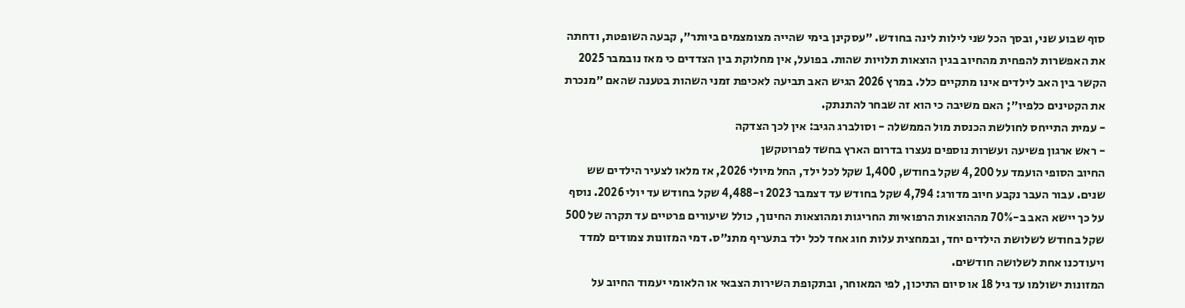סוף שבוע שני, ובסך הכל שני לילות לינה בחודש. ״עסקינן בימי שהייה מצומצמים ביותר״, קבעה השופטת, ודחתה את האפשרות להפחית מהחיוב בגין הוצאות תלויות שהות. בפועל, אין מחלוקת בין הצדדים כי מאז נובמבר 2025 הקשר בין האב לילדים אינו מתקיים כלל. במרץ 2026 הגיש האב תביעה לאכיפת זמני השהות בטענה שהאם ״מנכרת את הקטינים כלפיו״; האם משיבה כי הוא זה שבחר להתנתק.
- עמית התייחס לחולשת הכנסת מול הממשלה - וסולברג הגיב: אין לכך הצדקה
- ראש ארגון פשיעה ועשרות נוספים נעצרו בדרום הארץ בחשד לפרוטקשן
החיוב הסופי הועמד על 4,200 שקל בחודש, 1,400 שקל לכל ילד, החל מיולי 2026, אז מלאו לצעיר הילדים שש שנים. עבור העבר נקבע חיוב מדורג: 4,794 שקל בחודש עד דצמבר 2023 ו-4,488 שקל בחודש עד יולי 2026. נוסף על כך יישא האב ב-70% מההוצאות הרפואיות החריגות ומהוצאות החינוך, כולל שיעורים פרטיים עד תקרה של 500 שקל בחודש לשלושת הילדים יחד, ובמחצית עלות חוג אחד לכל ילד בתעריף מתנ״ס. דמי המזונות צמודים למדד ויעודכנו אחת לשלושה חודשים.
המזונות ישולמו עד גיל 18 או סיום התיכון, לפי המאוחר, ובתקופת השירות הצבאי או הלאומי יעמוד החיוב על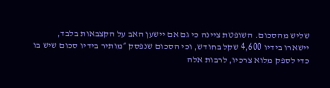שליש מהסכום. השופטת ציינה כי גם אם יישען האב על הקצבאות בלבד, יישארו בידיו 4,600 שקל בחודש, וכי הסכום שנפסק ״מותיר בידיו סכום שיש בו כדי לספק מלוא צרכיו, לרבות אלה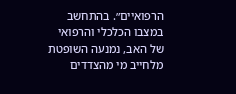הרפואיים״. בהתחשב במצבו הכלכלי והרפואי של האב, נמנעה השופטת מלחייב מי מהצדדים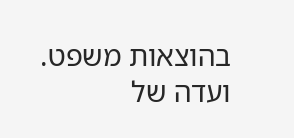בהוצאות משפט.
ועדה של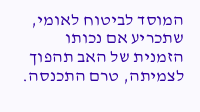המוסד לביטוח לאומי, שתכריע אם נכותו הזמנית של האב תהפוך לצמיתה, טרם התכנסה.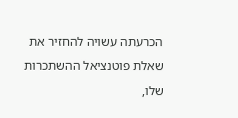הכרעתה עשויה להחזיר את שאלת פוטנציאל ההשתכרות שלו,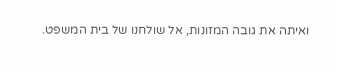ואיתה את גובה המזונות, אל שולחנו של בית המשפט.